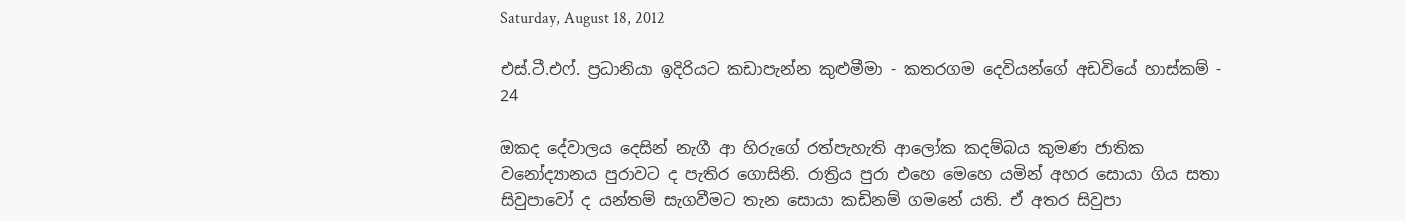Saturday, August 18, 2012

එස්.ටී.එෆ්. ප්‍රධානියා ඉදිරියට කඩාපැන්න කුළුමීමා - කතරගම දෙවියන්ගේ අඩවියේ හාස්කම් - 24

ඔකද දේවාලය දෙසින් නැගී ආ හිරුගේ රත්පැහැති ආලෝක කදම්බය කුමණ ජාතික වනෝද්‍යානය පුරාවට ද පැතිර ගොසිනි. රාත්‍රිය පුරා එහෙ මෙහෙ යමින් අහර සොයා ගිය සතා සිවුපාවෝ ද යන්තම් සැගවීමට තැන සොයා කඩිනම් ගමනේ යති. ඒ අතර සිවුපා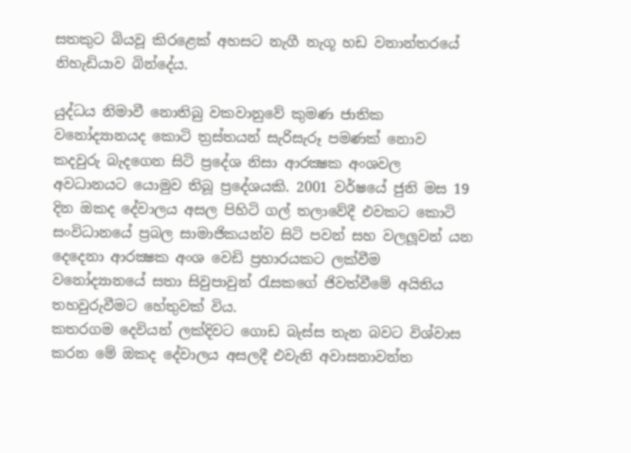සතකුට බියවූ කිරළෙක් අහසට නැගී නැගූ හඩ වනාන්තරයේ නිහැඩියාව බින්දේය.

යුද්ධය නිමාවී නොතිබු වකවානුවේ කුමණ ජාතික වනෝද්‍යානයද කොටි ත්‍රස්තයන් සැරිසැරූ පමණක් නොව කදවුරු බැදගෙන සිටි ප්‍රදේශ නිසා ආරක්‍ෂක අංශවල අවධානයට යොමුව තිබූ ප්‍රදේශයකි. 2001 වර්ෂයේ ජුනි මස 19 දින ඔකද දේවාලය අසල පිහිටි ගල් තලාවේදී එවකට කොටි සංවිධානයේ ප්‍රබල සාමාජිකයන්ව සිටි පවන් සහ වලලූවන් යන දෙදෙනා ආරක්‍ෂක අංශ වෙඩි ප්‍රහාරයකට ලක්වීම වනෝද්‍යානයේ සතා සිවුපාවුන් රැසකගේ ජිවත්වීමේ අයිතිය තහවුරුවීමට හේතුවක් විය.
කතරගම දෙවියන් ලක්දිවට ගොඩ බැස්ස තැන බවට විශ්වාස කරන මේ ඔකද දේවාලය අසලදී එවැනි අවාසනාවන්ත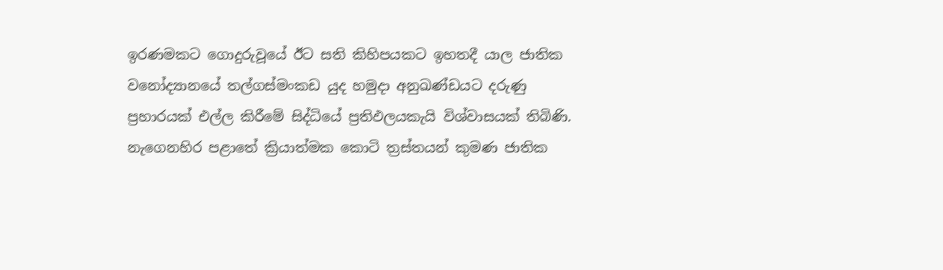ඉරණමකට ගොදුරුවූයේ ඊට සති කිහිපයකට ඉහතදී යාල ජාතික වනෝද්‍යානයේ තල්ගස්මංකඩ යුද හමුදා අනුඛණ්ඩයට දරුණු ප්‍රහාරයක් එල්ල කිරීමේ සිද්ධියේ ප්‍රතිඵලයකැයි විශ්වාසයක් තිබිණි.
නැගෙනහිර පළාතේ ක්‍රියාත්මක කොටි ත්‍රස්තයන් කුමණ ජාතික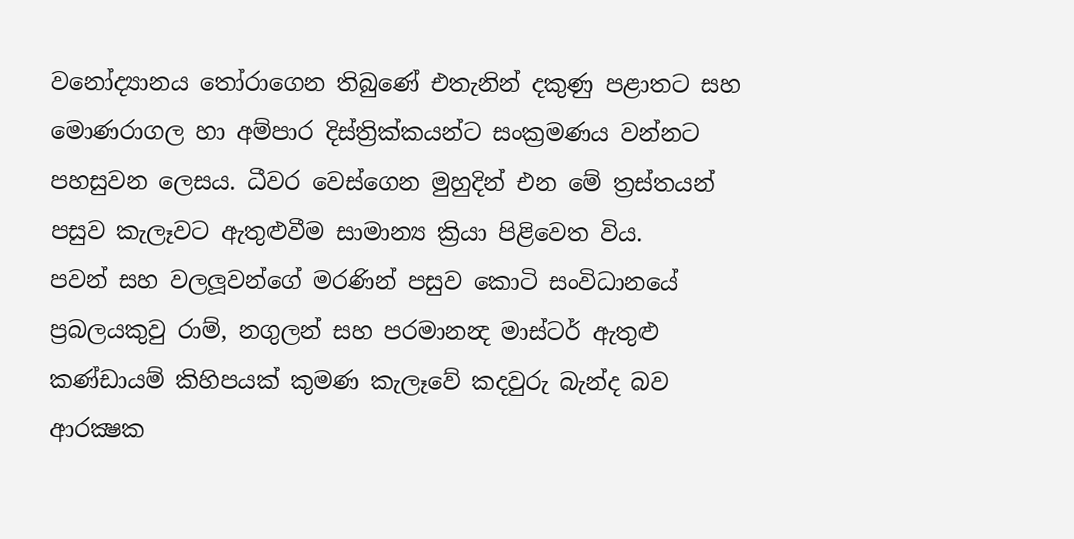වනෝද්‍යානය තෝරාගෙන තිබුණේ එතැනින් දකුණු පළාතට සහ මොණරාගල හා අම්පාර දිස්ත්‍රික්කයන්ට සංක්‍රමණය වන්නට පහසුවන ලෙසය. ධීවර වෙස්ගෙන මුහුදින් එන මේ ත්‍රස්තයන් පසුව කැලෑවට ඇතුළුවීම සාමාන්‍ය ක්‍රියා පිළිවෙත විය.
පවන් සහ වලලූවන්ගේ මරණින් පසුව කොටි සංවිධානයේ ප්‍රබලයකුවු රාම්, නගුලන් සහ පරමානන්‍ද මාස්ටර් ඇතුළු කණ්ඩායම් කිහිපයක් කුමණ කැලෑවේ කදවුරු බැන්ද බව ආරක්‍ෂක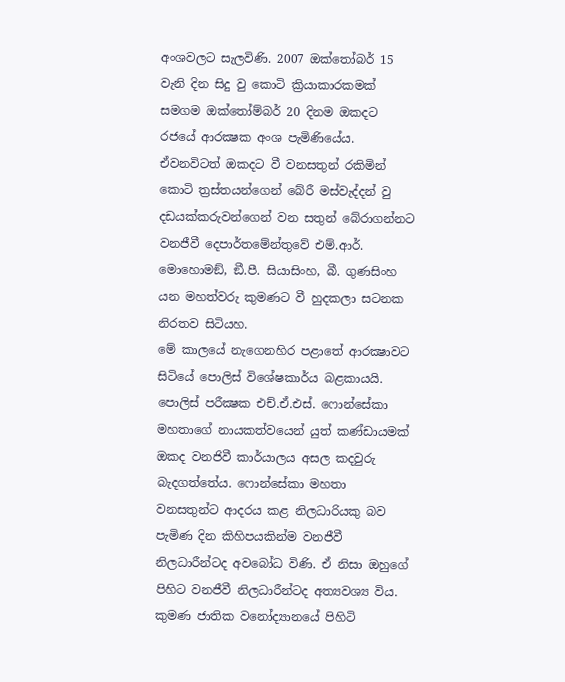අංශවලට සැලවිණි. 2007 ඔක්තෝබර් 15 වැනි දින සිදු වු කොටි ක්‍රියාකාරකමක් සමගම ඔක්තෝම්බර් 20 දිනම ඔකදට රජයේ ආරක්‍ෂක අංශ පැමිණියේය. ඒවනවිටත් ඔකදට වී වනසතුන් රකිමින් කොටි ත්‍රස්තයන්ගෙන් බේරී මස්වැද්දන් වු දඩයක්කරුවන්ගෙන් වන සතුන් බේරාගන්නට වනජීවී දෙපාර්තමේන්තුවේ එම්.ආර්. මොහොමඞ්, ඞී.පී. සියාසිංහ, බී. ගුණසිංහ යන මහත්වරු කුමණට වී හුදකලා සටනක නිරතව සිටියහ.
මේ කාලයේ නැගෙනහිර පළාතේ ආරක්‍ෂාවට සිටියේ පොලිස් විශේෂකාර්ය බළකායයි. පොලිස් පරීක්‍ෂක එච්.ඒ.එස්. ෆොන්සේකා මහතාගේ නායකත්වයෙන් යුත් කණ්ඩායමක් ඔකද වනජිවී කාර්යාලය අසල කදවුරු බැදගත්තේය. ෆොන්සේකා මහතා වනසතුන්ට ආදරය කළ නිලධාරියකු බව පැමිණ දින කිහිපයකින්ම වනජීවී නිලධාරීන්ටද අවබෝධ විණි. ඒ නිසා ඔහුගේ පිහිට වනජීවී නිලධාරීන්ටද අත්‍යවශ්‍ය විය.
කුමණ ජාතික වනෝද්‍යානයේ පිහිටි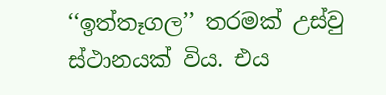‘‘ඉත්තෑගල’’ තරමක් උස්වු ස්ථානයක් විය. එය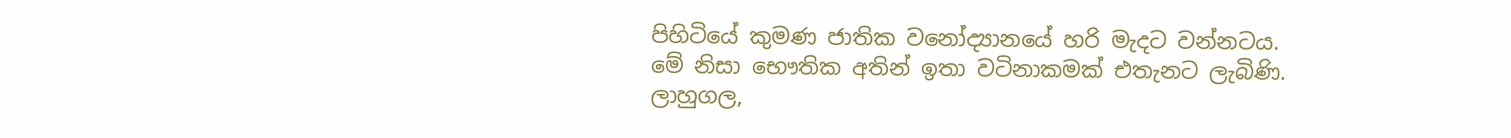පිහිටියේ කුමණ ජාතික වනෝද්‍යානයේ හරි මැදට වන්නටය. මේ නිසා භෞතික අතින් ඉතා වටිනාකමක් එතැනට ලැබිණි. ලාහුගල,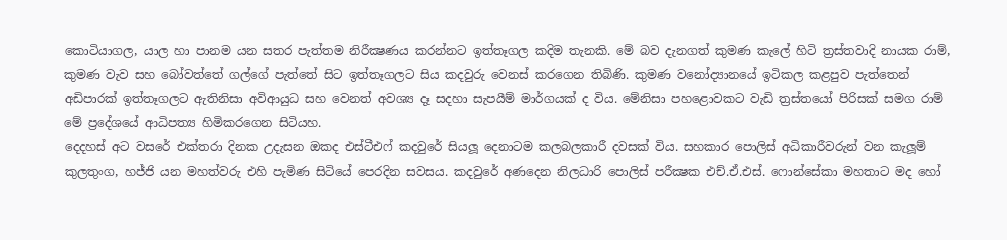කොටියාගල, යාල හා පානම යන සතර පැත්තම නිරීක්‍ෂණය කරන්නට ඉත්තෑගල කදිම තැනකි. මේ බව දැනගත් කුමණ කැලේ හිටි ත්‍රස්තවාදි නායක රාම්, කුමණ වැව සහ බෝවත්තේ ගල්ගේ පැත්තේ සිට ඉත්තෑගලට සිය කදවුරු වෙනස් කරගෙන තිබිණි. කුමණ වනෝද්‍යානයේ ඉටිකල කළපුව පැත්තෙන් අඩිපාරක් ඉත්තෑගලට ඇතිනිසා අවිආයුධ සහ වෙනත් අවශ්‍ය දෑ සදහා සැපයීම් මාර්ගයක් ද විය. මේනිසා පහළොවකට වැඩි ත්‍රස්තයෝ පිරිසක් සමග රාම් මේ ප්‍රදේශයේ ආධිපත්‍ය හිමිකරගෙන සිටියහ.
දෙදහස් අට වසරේ එක්තරා දිනක උදැසන ඔකද එස්ටීඑෆ් කදවුරේ සියලූ දෙනාටම කලබලකාරී දවසක් විය. සහකාර පොලිස් අධිකාරීවරුන් වන කැලූම් කුලතුංග, හජ්ජි යන මහත්වරු එහි පැමිණ සිටියේ පෙරදින සවසය. කදවුරේ අණදෙන නිලධාරි පොලිස් පරීක්‍ෂක එච්.ඒ.එස්. ෆොන්සේකා මහතාට මද හෝ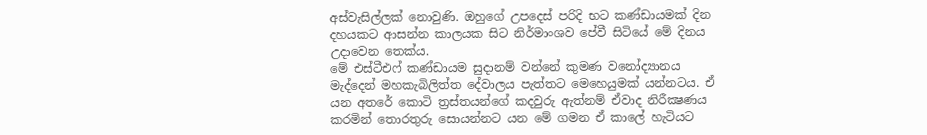අස්වැසිල්ලක් නොවුණි. ඔහුගේ උපදෙස් පරිදි භට කණ්ඩායමක් දින දහයකට ආසන්න කාලයක සිට නිර්මාංශව පේවී සිටියේ මේ දිනය උදාවෙන තෙක්ය.
මේ එස්ටීඑෆ් කණ්ඩායම සුදානම් වන්නේ කුමණ වනෝද්‍යානය මැද්දෙන් මහකැබිලිත්ත දේවාලය පැත්තට මෙහෙයුමක් යන්නටය. ඒ යන අතරේ කොටි ත්‍රස්තයන්ගේ කදවුරු ඇත්නම් ඒවාද නිරීක්‍ෂණය කරමින් තොරතුරු සොයන්නට යන මේ ගමන ඒ කාලේ හැටියට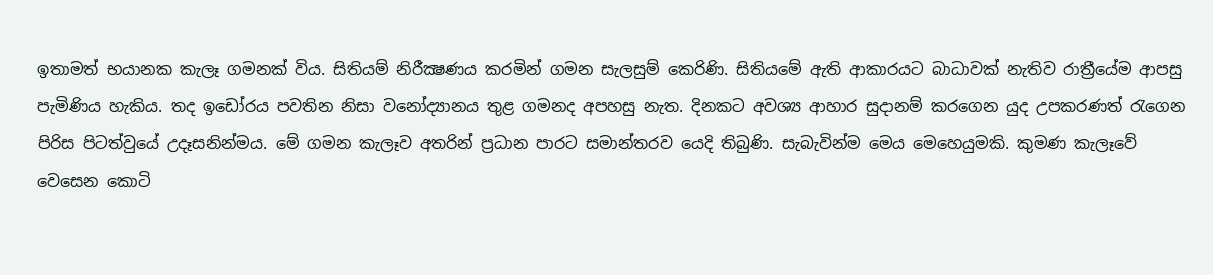ඉතාමත් භයානක කැලෑ ගමනක් විය. සිතියම් නිරීක්‍ෂණය කරමින් ගමන සැලසුම් කෙරිණි. සිතියමේ ඇති ආකාරයට බාධාවක් නැතිව රාත්‍රීයේම ආපසු පැමිණිය හැකිය. තද ඉඩෝරය පවතින නිසා වනෝද්‍යානය තුළ ගමනද අපහසු නැත. දිනකට අවශ්‍ය ආහාර සුදානම් කරගෙන යුද උපකරණත් රැගෙන පිරිස පිටත්වුයේ උදෑසනින්මය. මේ ගමන කැලෑව අතරින් ප්‍රධාන පාරට සමාන්තරව යෙදි තිබුණි. සැබැවින්ම මෙය මෙහෙයුමකි. කුමණ කැලෑවේ වෙසෙන කොටි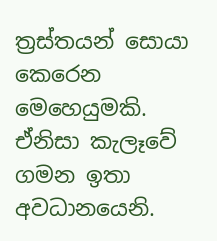ත්‍රස්තයන් සොයා කෙරෙන මෙහෙයුමකි. ඒනිසා කැලෑවේ ගමන ඉතා අවධානයෙනි.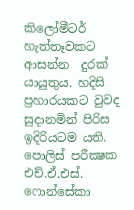කිලෝමීටර් හැත්තෑවකට ආසන්න  දුරක් යායුතුය. හදිසි ප්‍රහාරයකට වුවද සුදානමින් පිරිස ඉදිරියටම යති.
පොලිස් පරීක්‍ෂක එච්.ඒ.එස්. ෆොන්සේකා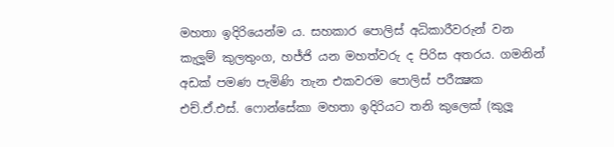මහතා ඉදිරියෙන්ම ය. සහකාර පොලිස් අධිකාරීවරුන් වන කැලූම් කුලතුංග, හජ්ජි යන මහත්වරු ද පිරිස අතරය. ගමනින් අඩක් පමණ පැමිණි තැන එකවරම පොලිස් පරීක්‍ෂක එච්.ඒ.එස්. ෆොන්සේකා මහතා ඉදිරියට තනි කුලෙක් (කුලූ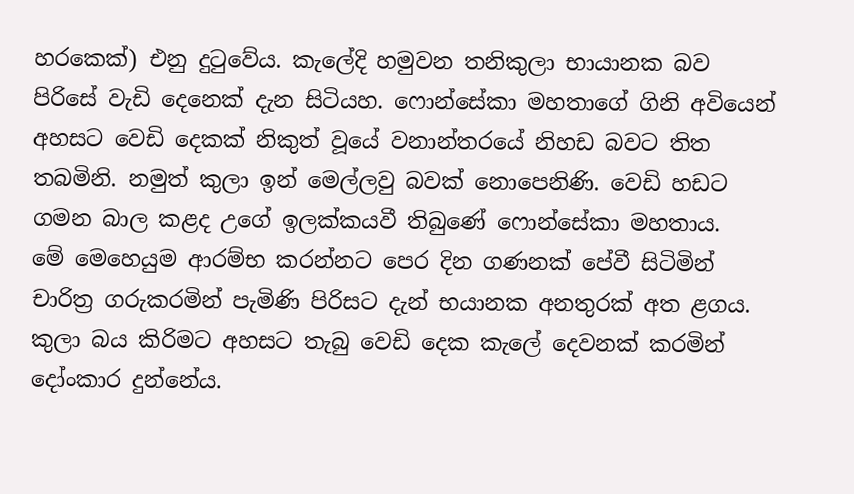හරකෙක්) එනු දුටුවේය. කැලේදි හමුවන තනිකුලා භායානක බව පිරිසේ වැඩි දෙනෙක් දැන සිටියහ. ෆොන්සේකා මහතාගේ ගිනි අවියෙන් අහසට වෙඩි දෙකක් නිකුත් වූයේ වනාන්තරයේ නිහඩ බවට තිත තබමිනි. නමුත් කුලා ඉන් මෙල්ලවු බවක් නොපෙනිණි. වෙඩි හඩට ගමන බාල කළද උගේ ඉලක්කයවී තිබුණේ ෆොන්සේකා මහතාය.
මේ මෙහෙයුම ආරම්භ කරන්නට පෙර දින ගණනක් පේවී සිටිමින් චාරිත්‍ර ගරුකරමින් පැමිණි පිරිසට දැන් භයානක අනතුරක් අත ළගය. කුලා බය කිරිමට අහසට තැබු වෙඩි දෙක කැලේ දෙවනක් කරමින් දෝංකාර දුන්නේය.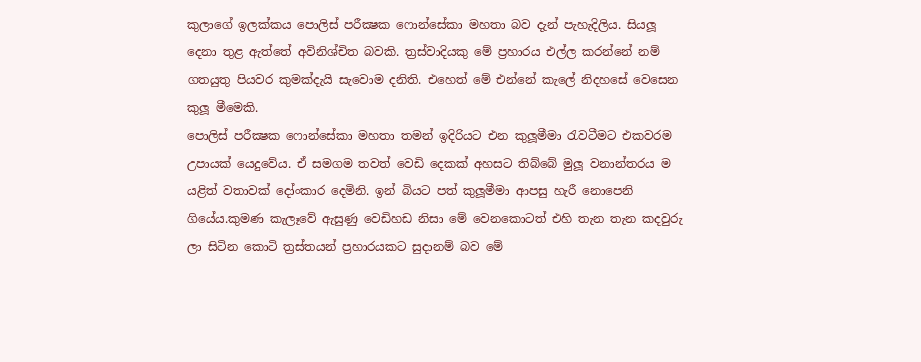කුලාගේ ඉලක්කය පොලිස් පරීක්‍ෂක ෆොන්සේකා මහතා බව දැන් පැහැදිලිය. සියලූ දෙනා තුළ ඇත්තේ අවිනිශ්චිත බවකි. ත්‍රස්වාදියකු මේ ප්‍රහාරය එල්ල කරන්නේ නම් ගතයුතු පියවර කුමක්දැයි සැවොම දනිති. එහෙත් මේ එන්නේ කැලේ නිදහසේ වෙසෙන කුලූ මීමෙකි.
පොලිස් පරීක්‍ෂක ෆොන්සේකා මහතා තමන් ඉදිරියට එන කුලූමීමා රැවටීමට එකවරම උපායක් යෙදුවේය. ඒ සමගම තවත් වෙඩි දෙකක් අහසට තිබ්බේ මුලූ වනාන්තරය ම යළිත් වතාවක් දෝංකාර දෙමිනි. ඉන් බියට පත් කුලූමීමා ආපසු හැරී නොපෙනි ගියේය.කුමණ කැලෑවේ ඇසුණු වෙඩිහඩ නිසා මේ වෙනකොටත් එහි තැන තැන කදවුරු ලා සිටින කොටි ත්‍රස්තයන් ප්‍රහාරයකට සුදානම් බව මේ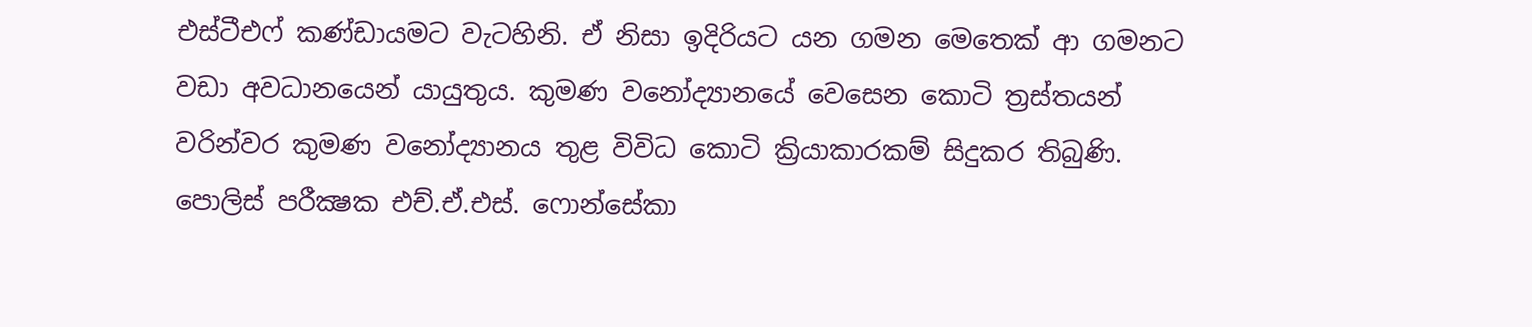එස්ටීඑෆ් කණ්ඩායමට වැටහිනි. ඒ නිසා ඉදිරියට යන ගමන මෙතෙක් ආ ගමනට වඩා අවධානයෙන් යායුතුය. කුමණ වනෝද්‍යානයේ වෙසෙන කොටි ත්‍රස්තයන් වරින්වර කුමණ වනෝද්‍යානය තුළ විවිධ කොටි ක්‍රියාකාරකම් සිදුකර තිබුණි.
පොලිස් පරීක්‍ෂක එච්.ඒ.එස්. ෆොන්සේකා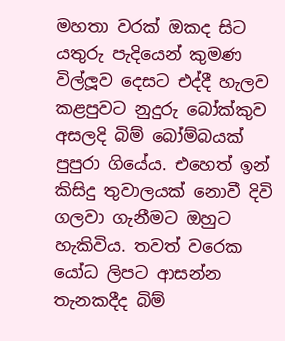මහතා වරක් ඔකද සිට යතුරු පැදියෙන් කුමණ විල්ලූව දෙසට එද්දී හැලව කළපුවට නුදුරු බෝක්කුව අසලදි බිම් බෝම්බයක් පුපුරා ගියේය. එහෙත් ඉන් කිසිදු තුවාලයක් නොවී දිවි ගලවා ගැනීමට ඔහුට හැකිවිය. තවත් වරෙක යෝධ ලිපට ආසන්න තැනකදීද බිම්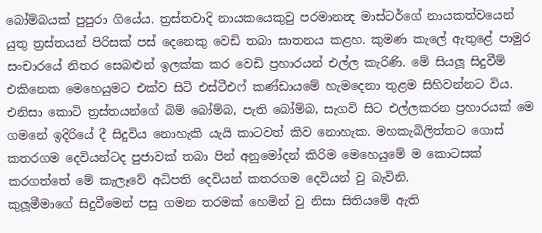බෝම්බයක් පුපුරා ගියේය. ත්‍රස්තවාදි නායකයෙකුවු පරමානන්‍ද මාස්ටර්ගේ නායකත්වයෙන් යුතු ත්‍රස්තයන් පිරිසක් පස් දෙනෙකු වෙඩි තබා ඝාතනය කළහ. කුමණ කැලේ ඇතුළේ පාමුර සංචාරයේ නිතර සෙබළුන් ඉලක්ක කර වෙඩි ප්‍රහාරයන් එල්ල කැරිණි. මේ සියලූ සිදුවීම් එකිනෙක මෙහෙයුමට එක්ව සිටි එස්ටීඑෆ් කණ්ඩායමේ හැමදෙනා තුළම සිහිවන්නට විය.
එනිසා කොටි ත්‍රස්තයන්ගේ බිම් බෝම්බ, පැති බෝම්බ, සැගවි සිට එල්ලකරන ප්‍රහාරයක් මෙ ගමනේ ඉදිරියේ දී සිදුවිය නොහැකි යැයි කාටවත් කිව නොහැක. මහකැබිලිත්තට ගොස් කතරගම දෙවියන්ටද පුජාවක් තබා පින් අනුමෝදන් කිරිම මෙහෙයුමේ ම කොටසක් කරගත්තේ මේ කැලෑවේ අධිපති දෙවියන් කතරගම දෙවියන් වු බැවිනි.
කුලූමීමාගේ සිදුවීමෙන් පසු ගමන තරමක් හෙමින් වු නිසා සිතියමේ ඇති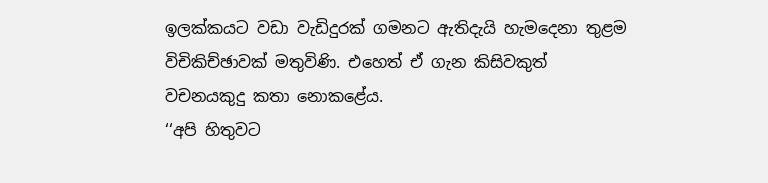ඉලක්කයට වඩා වැඩිදුරක් ගමනට ඇතිදැයි හැමදෙනා තුළම විචිකිච්ඡාවක් මතුවිණි. එහෙත් ඒ ගැන කිසිවකුත් වචනයකුදු කතා නොකළේය.
‘‘අපි හිතුවට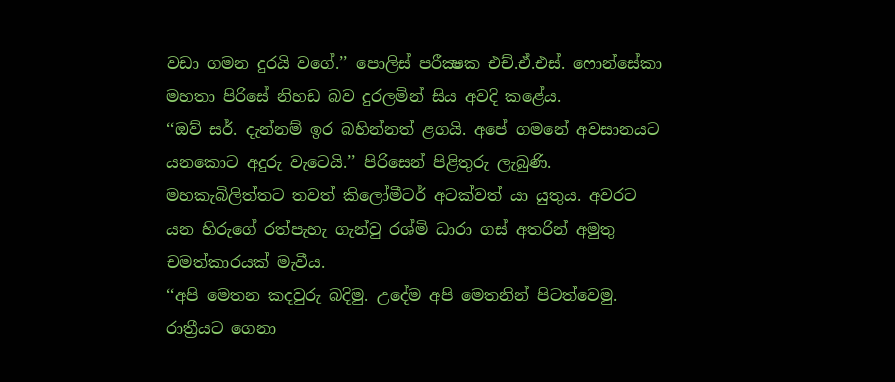වඩා ගමන දුරයි වගේ.’’ පොලිස් පරීක්‍ෂක එච්.ඒ.එස්. ෆොන්සේකා මහතා පිරිසේ නිහඩ බව දුරලමින් සිය අවදි කළේය.
‘‘ඔව් සර්. දැන්නම් ඉර බහින්නත් ළගයි. අපේ ගමනේ අවසානයට යනකොට අදුරු වැටෙයි.’’ පිරිසෙන් පිළිතුරු ලැබුණි. මහකැබිලිත්තට තවත් කිලෝමීටර් අටක්වත් යා යුතුය. අවරට යන හිරුගේ රත්පැහැ ගැන්වු රශ්මි ධාරා ගස් අතරින් අමුතු චමත්කාරයක් මැවීය.
‘‘අපි මෙතන කදවුරු බදිමු. උදේම අපි මෙතනින් පිටත්වෙමු. රාත්‍රීයට ගෙනා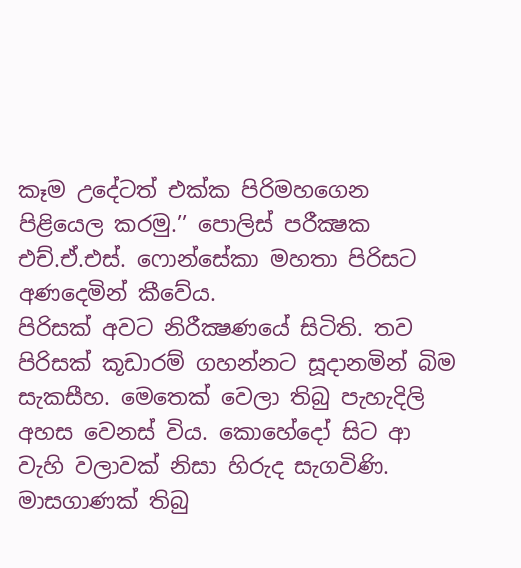කෑම උදේටත් එක්ක පිරිමහගෙන පිළියෙල කරමු.’’ පොලිස් පරීක්‍ෂක එච්.ඒ.එස්. ෆොන්සේකා මහතා පිරිසට අණදෙමින් කීවේය.
පිරිසක් අවට නිරීක්‍ෂණයේ සිටිති. තව පිරිසක් කූඩාරම් ගහන්නට සූදානමින් බිම සැකසීහ. මෙතෙක් වෙලා තිබු පැහැදිලි අහස වෙනස් විය. කොහේදෝ සිට ආ වැහි වලාවක් නිසා හිරුද සැගවිණි. මාසගාණක් තිබු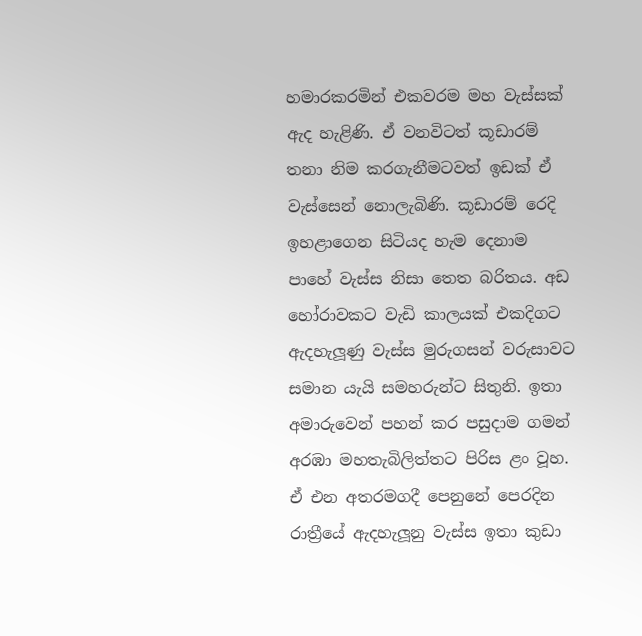හමාරකරමින් එකවරම මහ වැස්සක් ඇද හැළිණි. ඒ වනවිටත් කූඩාරම් තනා නිම කරගැනීමටවත් ඉඩක් ඒ වැස්සෙන් නොලැබිණි. කූඩාරම් රෙදි ඉහළාගෙන සිටියද හැම දෙනාම පාහේ වැස්ස නිසා තෙත බරිතය. අඩ හෝරාවකට වැඩි කාලයක් එකදිගට ඇදහැලූණු වැස්ස මුරුගසන් වරුසාවට සමාන යැයි සමහරුන්ට සිතුනි. ඉතා අමාරුවෙන් පහන් කර පසුදාම ගමන් අරඹා මහතැබිලිත්තට පිරිස ළං වූහ. ඒ එන අතරමගදී පෙනුනේ පෙරදින රාත්‍රීයේ ඇදහැලූනු වැස්ස ඉතා කුඩා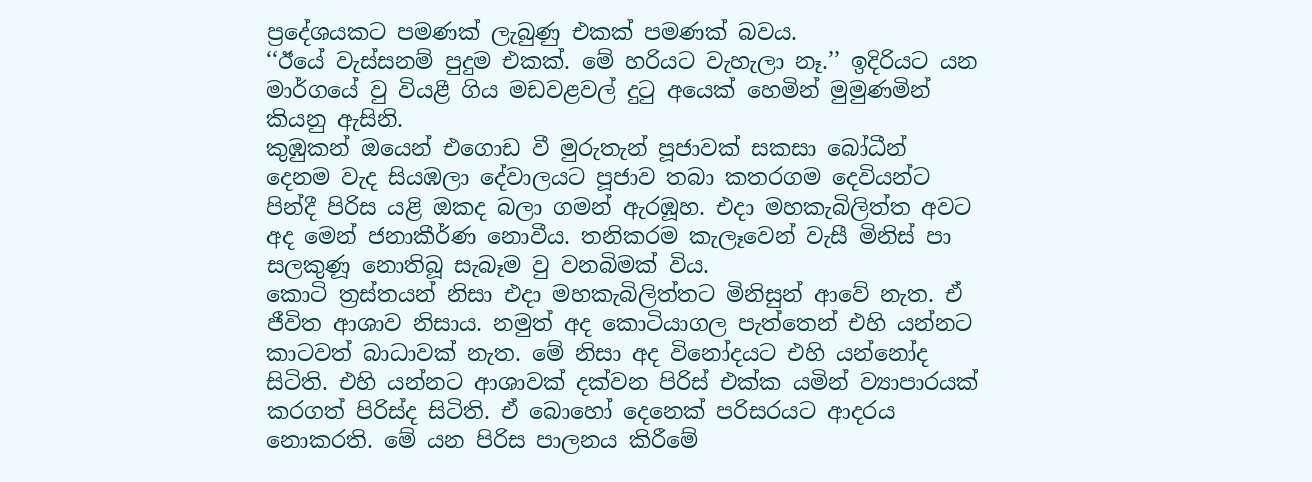ප්‍රදේශයකට පමණක් ලැබුණු එකක් පමණක් බවය.
‘‘ඊයේ වැස්සනම් පුදුම එකක්. මේ හරියට වැහැලා නෑ.’’ ඉදිරියට යන මාර්ගයේ වු වියළී ගිය මඩවළවල් දුටු අයෙක් හෙමින් මුමුණමින් කියනු ඇසිනි.
කුඹුකන් ඔයෙන් එගොඩ වී මුරුතැන් පූජාවක් සකසා බෝධීන් දෙනම වැද සියඹලා දේවාලයට පූජාව තබා කතරගම දෙවියන්ට පින්දී පිරිස යළි ඔකද බලා ගමන් ඇරඹූහ. එදා මහකැබිලිත්ත අවට අද මෙන් ජනාකීර්ණ නොවීය. තනිකරම කැලෑවෙන් වැසී මිනිස් පා සලකුණූ නොතිබූ සැබෑම වු වනබිමක් විය.
කොටි ත්‍රස්තයන් නිසා එදා මහකැබිලිත්තට මිනිසුන් ආවේ නැත. ඒ ජීවිත ආශාව නිසාය. නමුත් අද කොටියාගල පැත්තෙන් එහි යන්නට කාටවත් බාධාවක් නැත. මේ නිසා අද විනෝදයට එහි යන්නෝද සිටිති. එහි යන්නට ආශාවක් දක්වන පිරිස් එක්ක යමින් ව්‍යාපාරයක් කරගත් පිරිස්ද සිටිති. ඒ බොහෝ දෙනෙක් පරිසරයට ආදරය නොකරති. මේ යන පිරිස පාලනය කිරීමේ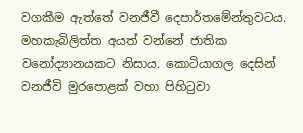වගකීම ඇත්තේ වනජීවී දෙපාර්තමේන්තුවටය. මහකැබිලිත්ත අයත් වන්නේ ජාතික වනෝද්‍යානයකට නිසාය. කොටියාගල දෙසින් වනජීවි මුරපොළක් වහා පිහිටුවා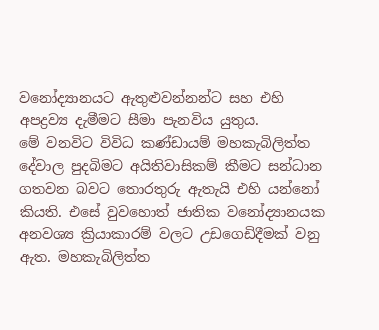වනෝද්‍යානයට ඇතුළුවන්නන්ට සහ එහි අපද්‍රව්‍ය දැමීමට සීමා පැනවිය යුතුය.
මේ වනවිට විවිධ කණ්ඩායම් මහකැබිලිත්ත දේවාල පුදබිමට අයිතිවාසිකම් කීමට සන්ධාන ගතවන බවට තොරතුරු ඇතැයි එහි යන්නෝ කියති. එසේ වුවහොත් ජාතික වනෝද්‍යානයක අනවශ්‍ය ක්‍රියාකාරම් වලට උඩගෙඩිදීමක් වනු ඇත. මහකැබිලිත්ත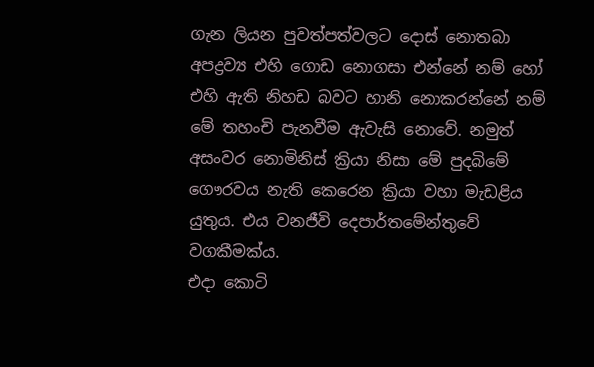ගැන ලියන පුවත්පත්වලට දොස් නොතබා අපද්‍රව්‍ය එහි ගොඩ නොගසා එන්නේ නම් හෝ එහි ඇති නිහඩ බවට හානි නොකරන්නේ නම් මේ තහංචි පැනවීම ඇවැසි නොවේ. නමුත් අසංවර නොමිනිස් ක්‍රියා නිසා මේ පුදබිමේ ගෞරවය නැති කෙරෙන ක්‍රියා වහා මැඩළිය යුතුය. එය වනජීවි දෙපාර්තමේන්තුවේ වගකීමක්ය.
එදා කොටි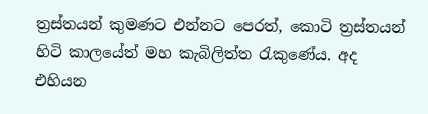ත්‍රස්තයන් කුමණට එන්නට පෙරත්, කොටි ත්‍රස්තයන් හිටි කාලයේත් මහ කැබිලිත්ත රැකුණේය. අද එහියන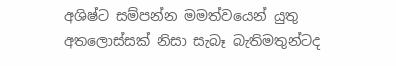අශිෂ්ට සම්පන්න මමත්වයෙන් යුතු අතලොස්සක් නිසා සැබෑ බැතිමතුන්ටද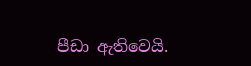පීඩා ඇතිවෙයි.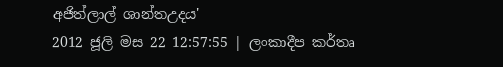අජිත්ලාල් ශාන්තඋදය'
2012 ජූලි මස 22 12:57:55 | ලංකාදීප කර්තෘ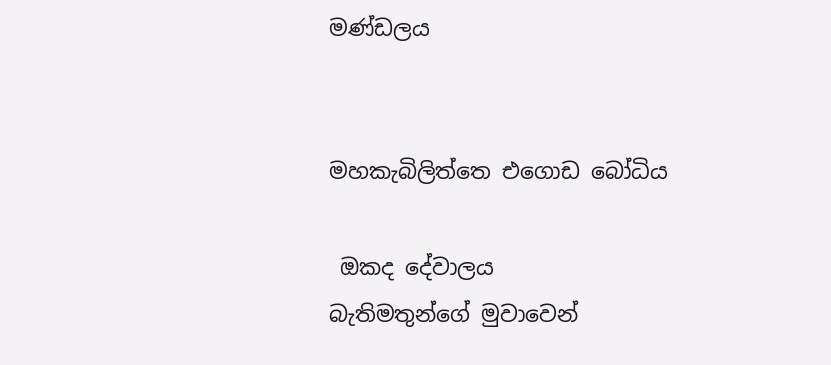මණ්ඩලය


මහකැබිලිත්තෙ එගොඩ බෝධිය

 ඔකද දේවාලය
බැතිමතුන්ගේ මුවාවෙන්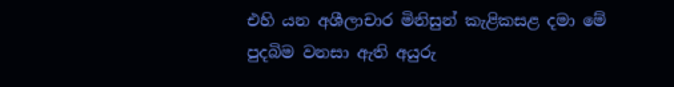එහි යන අශීලාචාර මිනිසුන් කැළිකසළ දමා මේ පුදබිම වනසා ඇති අයුරු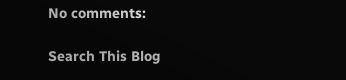No comments:

Search This Blog